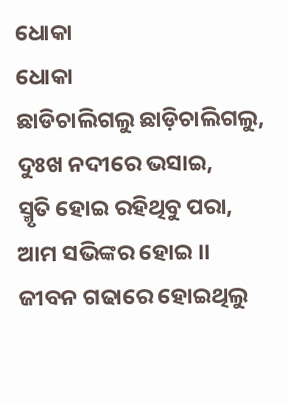ଧୋକା
ଧୋକା
ଛାଡିଚାଲିଗଲୁ ଛାଡ଼ିଚାଲିଗଲୁ,
ଦୁଃଖ ନଦୀରେ ଭସାଇ,
ସ୍ମୃତି ହୋଇ ରହିଥିବୁ ପରା,
ଆମ ସଭିଙ୍କର ହୋଇ ।।
ଜୀବନ ଗଢାରେ ହୋଇଥିଲୁ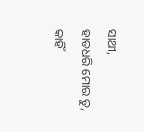ସାଥୀ,
ହାତଧରି ମୋର ତୁ,
କାହିଁ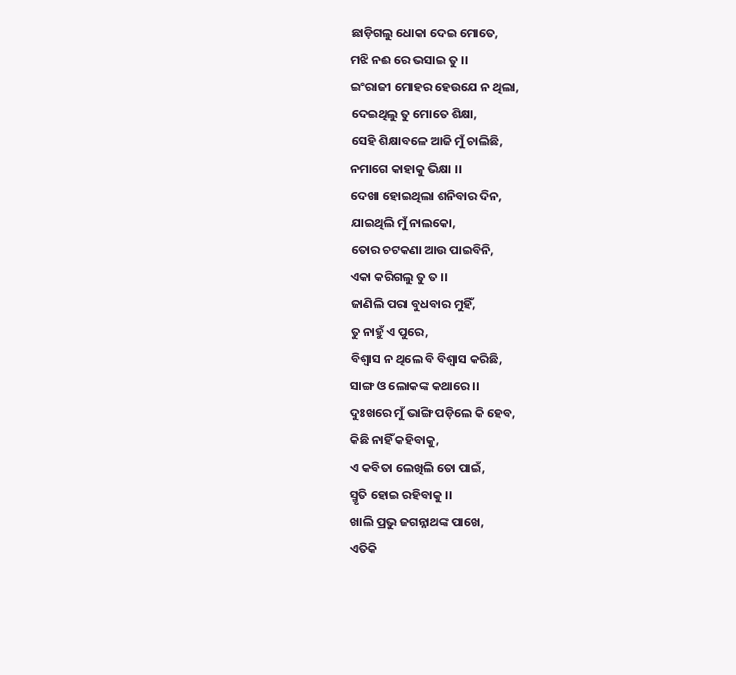ଛାଡ଼ିଗଲୁ ଧୋକା ଦେଇ ମୋତେ,
ମଝି ନଈ ରେ ଭସାଇ ତୁ ।।
ଇଂରାଜୀ ମୋହର ହେଉଯେ ନ ଥିଲା,
ଦେଇଥିଲୁ ତୁ ମୋତେ ଶିକ୍ଷା,
ସେହି ଶିକ୍ଷାବଳେ ଆଜି ମୁଁ ଚାଲିଛି,
ନମାଗେ କାହାକୁ ଭିକ୍ଷା ।।
ଦେଖା ହୋଇଥିଲା ଶନିବାର ଦିନ,
ଯାଇଥିଲି ମୁଁ ନାଲକୋ,
ତୋର ଚଟକଣା ଆଉ ପାଇବିନି,
ଏକା କରିଗଲୁ ତୁ ତ ।।
ଜାଣିଲି ପରା ବୁଧବାର ମୁହିଁ,
ତୁ ନାହୁଁ ଏ ପୁରେ,
ବିଶ୍ୱାସ ନ ଥିଲେ ବି ବିଶ୍ୱାସ କରିଛି,
ସାଙ୍ଗ ଓ ଲୋକଙ୍କ କଥାରେ ।।
ଦୁଃଖରେ ମୁଁ ଭାଙ୍ଗି ପଡ଼ିଲେ କି ହେବ,
କିଛି ନାହିଁ କହିବାକୁ,
ଏ କବିତା ଲେଖିଲି ତୋ ପାଇଁ,
ସ୍ମୃତି ହୋଇ ରହିବାକୁ ।।
ଖାଲି ପ୍ରଭୁ ଜଗନ୍ନାଥଙ୍କ ପାଖେ,
ଏତିକି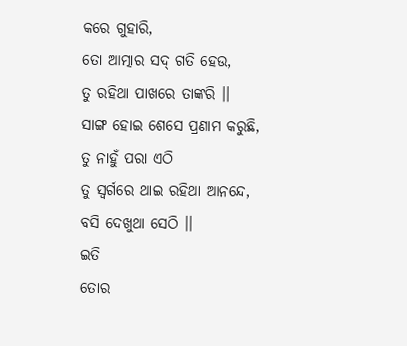କରେ ଗୁହାରି,
ତୋ ଆତ୍ମାର ସଦ୍ ଗତି ହେଉ,
ତୁ ରହିଥା ପାଖରେ ତାଙ୍କରି ।।
ସାଙ୍ଗ ହୋଇ ଶେସେ ପ୍ରଣାମ କରୁଛି,
ତୁ ନାହୁଁ ପରା ଏଠି
ତୁ ସ୍ଵର୍ଗରେ ଥାଇ ରହିଥା ଆନନ୍ଦେ,
ବସି ଦେଖୁଥା ସେଠି ।।
ଇତି
ତୋର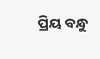ପ୍ରିୟ ବନ୍ଧୁ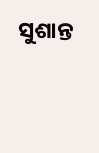ସୁଶାନ୍ତ